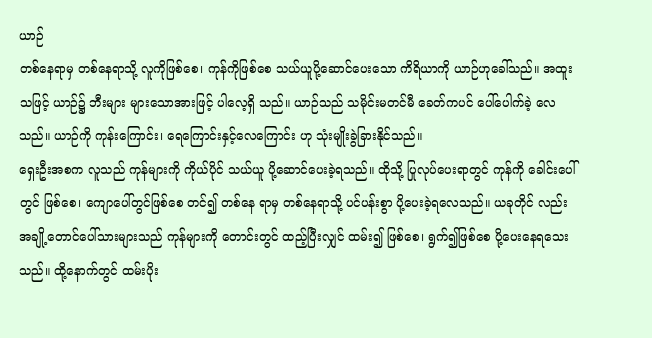ယာဉ်
တစ်နေရာမှ တစ်နေရာသို့ လူကိုဖြစ်စေ၊ ကုန်ကိုဖြစ်စေ သယ်ယူပို့ဆောင်ပေးသော ကိရိယာကို ယာဉ်ဟုခေါ်သည်။ အထူးသဖြင့် ယာဉ်၌ ဘီးများ များသောအားဖြင့် ပါလေ့ရှိ သည်။ ယာဉ်သည် သမိုင်းမတင်မီ ခေတ်ကပင် ပေါ်ပေါက်ခဲ့ လေသည်။ ယာဉ်ကို ကုန်းကြောင်း၊ ရေကြောင်းနှင့်လေကြောင်း ဟု သုံးမျိုးခွဲခြားနိုင်သည်။
ရှေးဦးအစက လူသည် ကုန်များကို ကိုယ်ပိုင် သယ်ယူ ပို့ဆောင်ပေးခဲ့ရသည်။ ထိုသို့ ပြုလုပ်ပေးရာတွင် ကုန်ကို ခေါင်းပေါ်တွင် ဖြစ်စေ၊ ကျောပေါ်တွင်ဖြစ်စေ တင်၍ တစ်နေ ရာမှ တစ်နေရာသို့ ပင်ပန်းစွာ ပို့ပေးခဲ့ရလေသည်။ ယခုတိုင် လည်း အချို့တောင်ပေါ်သားများသည် ကုန်များကို တောင်းတွင် ထည့်ပြီးလျှင် ထမ်း၍ ဖြစ်စေ၊ ရွက်၍ဖြစ်စေ ပို့ပေးနေရသေး သည်။ ထို့နောက်တွင် ထမ်းပိုး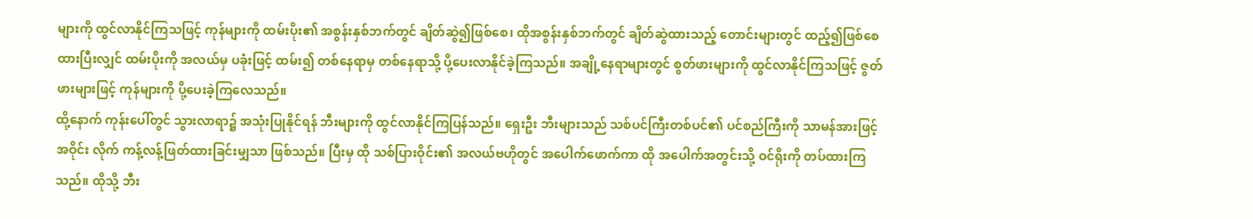များကို ထွင်လာနိုင်ကြသဖြင့် ကုန်များကို ထမ်းပိုး၏ အစွန်းနှစ်ဘက်တွင် ချိတ်ဆွဲ၍ဖြစ်စေ၊ ထိုအစွန်းနှစ်ဘက်တွင် ချိတ်ဆွဲထားသည့် တောင်းများတွင် ထည့်၍ဖြစ်စေ ထားပြီးလျှင် ထမ်းပိုးကို အလယ်မှ ပခုံးဖြင့် ထမ်း၍ တစ်နေရာမှ တစ်နေရာသို့ ပို့ပေးလာနိုင်ခဲ့ကြသည်။ အချို့နေရာများတွင် စွတ်ဖားများကို ထွင်လာနိုင်ကြသဖြင့် ဇွတ်ဖားများဖြင့် ကုန်များကို ပို့ပေးခဲ့ကြလေသည်။
ထို့နောက် ကုန်းပေါ်တွင် သွားလာရာ၌ အသုံးပြုနိုင်ရန် ဘီးများကို ထွင်လာနိုင်ကြပြန်သည်။ ရှေးဦး ဘီးများသည် သစ်ပင်ကြီးတစ်ပင်၏ ပင်စည်ကြီးကို သာမန်အားဖြင့် အဝိုင်း လိုက် ကန့်လန့်ဖြတ်ထားခြင်းမျှသာ ဖြစ်သည်။ ပြီးမှ ထို သစ်ပြားဝိုင်း၏ အလယ်ဗဟိုတွင် အပေါက်ဖောက်ကာ ထို အပေါက်အတွင်းသို့ ဝင်ရိုးကို တပ်ထားကြသည်။ ထိုသို့ ဘီး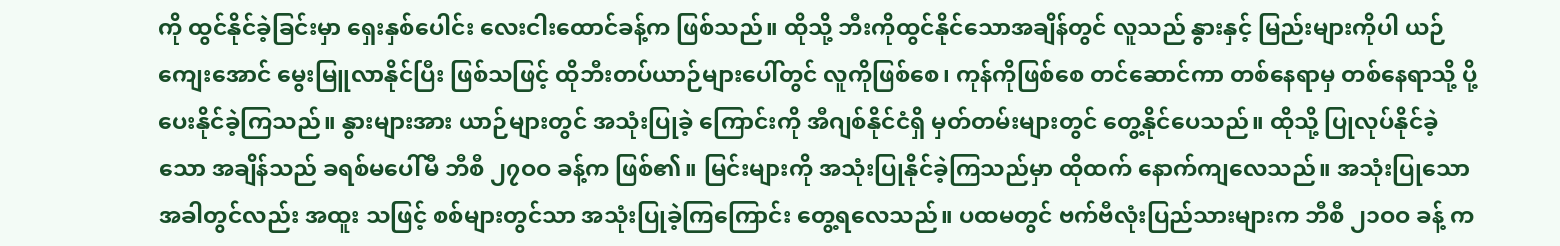ကို ထွင်နိုင်ခဲ့ခြင်းမှာ ရှေးနှစ်ပေါင်း လေးငါးထောင်ခန့်က ဖြစ်သည်။ ထိုသို့ ဘီးကိုထွင်နိုင်သောအချိန်တွင် လူသည် နွားနှင့် မြည်းများကိုပါ ယဉ်ကျေးအောင် မွေးမြူလာနိုင်ပြီး ဖြစ်သဖြင့် ထိုဘီးတပ်ယာဉ်များပေါ်တွင် လူကိုဖြစ်စေ၊ ကုန်ကိုဖြစ်စေ တင်ဆောင်ကာ တစ်နေရာမှ တစ်နေရာသို့ ပို့ပေးနိုင်ခဲ့ကြသည်။ နွားများအား ယာဉ်များတွင် အသုံးပြုခဲ့ ကြောင်းကို အီဂျစ်နိုင်ငံရှိ မှတ်တမ်းများတွင် တွေ့နိုင်ပေသည်။ ထိုသို့ ပြုလုပ်နိုင်ခဲ့သော အချိန်သည် ခရစ်မပေါ်မီ ဘီစီ ၂၇ဝဝ ခန့်က ဖြစ်၏။ မြင်းများကို အသုံးပြုနိုင်ခဲ့ကြသည်မှာ ထိုထက် နောက်ကျလေသည်။ အသုံးပြုသောအခါတွင်လည်း အထူး သဖြင့် စစ်များတွင်သာ အသုံးပြုခဲ့ကြကြောင်း တွေ့ရလေသည်။ ပထမတွင် ဗက်ဗီလုံးပြည်သားများက ဘီစီ ၂၁ဝဝ ခန့် က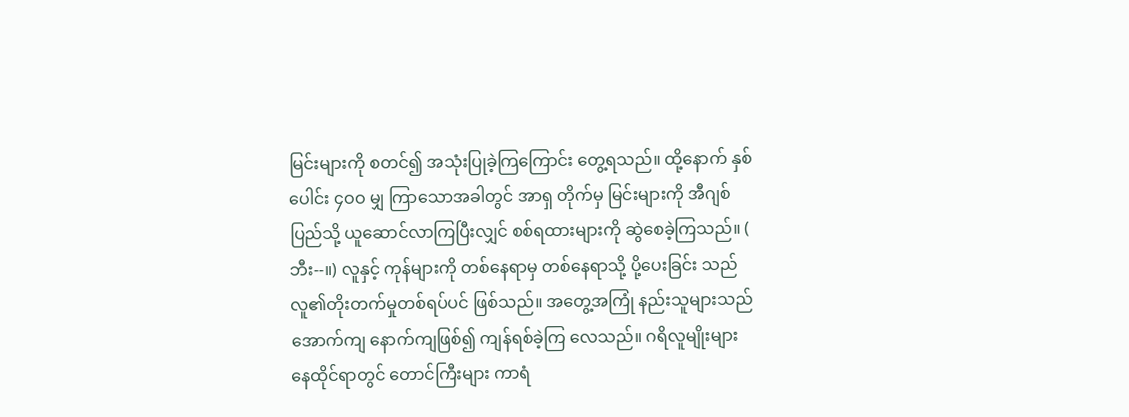မြင်းများကို စတင်၍ အသုံးပြုခဲ့ကြကြောင်း တွေ့ရသည်။ ထို့နောက် နှစ်ပေါင်း ၄ဝဝ မျှ ကြာသောအခါတွင် အာရှ တိုက်မှ မြင်းများကို အီဂျစ်ပြည်သို့ ယူဆောင်လာကြပြီးလျှင် စစ်ရထားများကို ဆွဲစေခဲ့ကြသည်။ ( ဘီး--။) လူနှင့် ကုန်များကို တစ်နေရာမှ တစ်နေရာသို့ ပို့ပေးခြင်း သည် လူ၏တိုးတက်မှုတစ်ရပ်ပင် ဖြစ်သည်။ အတွေ့အကြုံ နည်းသူများသည် အောက်ကျ နောက်ကျဖြစ်၍ ကျန်ရစ်ခဲ့ကြ လေသည်။ ဂရိလူမျိုးများ နေထိုင်ရာတွင် တောင်ကြီးများ ကာရံ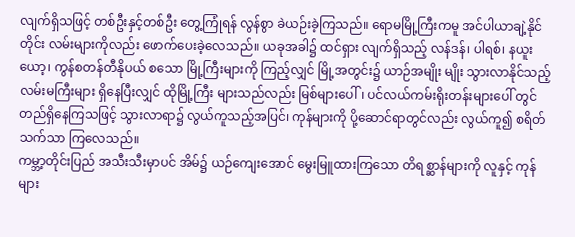လျက်ရှိသဖြင့် တစ်ဦးနှင့်တစ်ဦး တွေ့ကြုံရန် လွန်စွာ ခဲယဉ်းခဲ့ကြသည်။ ရောမမြို့ကြီးကမူ အင်ပါယာချဲ့နိုင်တိုင်း လမ်းများကိုလည်း ဖောက်ပေးခဲ့လေသည်။ ယခုအခါ၌ ထင်ရှား လျက်ရှိသည့် လန်ဒန်၊ ပါရစ်၊ နယူးယော့၊ ကွန်စတန်တီနိုပယ် စသော မြို့ကြီးများကို ကြည့်လျှင် မြို့အတွင်း၌ ယာဉ်အမျိုး မျိုး သွားလာနိုင်သည့် လမ်းမကြီးများ ရှိနေပြီးလျှင် ထိုမြို့ကြီး များသည်လည်း မြစ်များပေါ်၊ ပင်လယ်ကမ်းရိုးတန်းများပေါ် တွင် တည်ရှိနေကြသဖြင့် သွားလာရာ၌ လွယ်ကူသည့်အပြင်၊ ကုန်များကို ပို့ဆောင်ရာတွင်လည်း လွယ်ကူ၍ စရိတ်သက်သာ ကြလေသည်။
ကမ္ဘာ့တိုင်းပြည် အသီးသီးမှာပင် အိမ်၌ ယဉ်ကျေးအောင် မွေးမြူထားကြသော တိရစ္ဆာန်များကို လူနှင့် ကုန်များ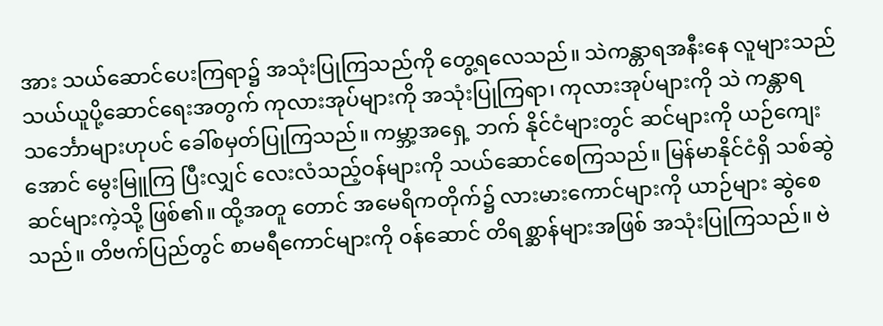အား သယ်ဆောင်ပေးကြရာ၌ အသုံးပြုကြသည်ကို တွေ့ရလေသည်။ သဲကန္တာရအနီးနေ လူများသည် သယ်ယူပို့ဆောင်ရေးအတွက် ကုလားအုပ်များကို အသုံးပြုကြရာ၊ ကုလားအုပ်များကို သဲ ကန္တာရ သင်္ဘောများဟုပင် ခေါ်စမှတ်ပြုကြသည်။ ကမ္ဘာ့အရှေ့ ဘက် နိုင်ငံများတွင် ဆင်များကို ယဉ်ကျေးအောင် မွေးမြူကြ ပြီးလျှင် လေးလံသည့်ဝန်များကို သယ်ဆောင်စေကြသည်။ မြန်မာနိုင်ငံရှိ သစ်ဆွဲဆင်များကဲ့သို့ ဖြစ်၏။ ထို့အတူ တောင် အမေရိကတိုက်၌ လားမားကောင်များကို ယာဉ်များ ဆွဲစေ သည်။ တိဗက်ပြည်တွင် စာမရီကောင်များကို ဝန်ဆောင် တိရစ္ဆာန်များအဖြစ် အသုံးပြုကြသည်။ ဗဲ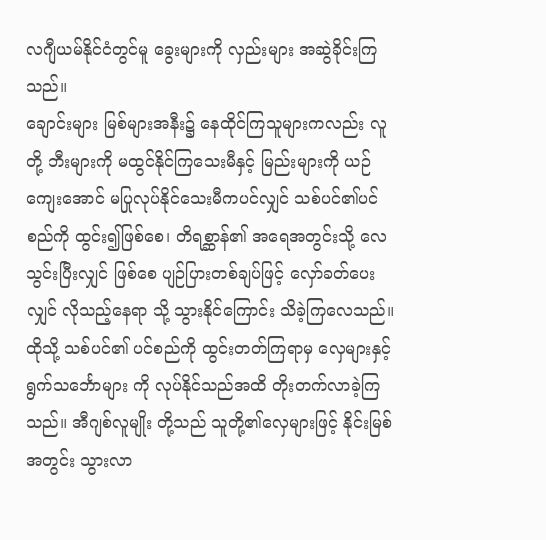လဂျီယမ်နိုင်ငံတွင်မူ ခွေးများကို လှည်းများ အဆွဲခိုင်းကြသည်။
ချောင်းများ မြစ်များအနီး၌ နေထိုင်ကြသူများကလည်း လူတို့ ဘီးများကို မထွင်နိုင်ကြသေးမီနှင့် မြည်းများကို ယဉ် ကျေးအောင် မပြုလုပ်နိုင်သေးမီကပင်လျှင် သစ်ပင်၏ပင်စည်ကို ထွင်း၍ဖြစ်စေ၊ တိရစ္ဆာန်၏ အရေအတွင်းသို့ လေသွင်းပြီးလျှင် ဖြစ်စေ ပျဉ်ပြားတစ်ချပ်ဖြင့် လှော်ခတ်ပေးလျှင် လိုသည့်နေရာ သို့ သွားနိုင်ကြောင်း သိခဲ့ကြလေသည်။ ထိုသို့ သစ်ပင်၏ ပင်စည်ကို ထွင်းတတ်ကြရာမှ လှေများနှင့် ရွက်သင်္ဘောများ ကို လုပ်နိုင်သည်အထိ တိုးတက်လာခဲ့ကြသည်။ အီဂျစ်လူမျိုး တို့သည် သူတို့၏လှေများဖြင့် နိုင်းမြစ်အတွင်း သွားလာ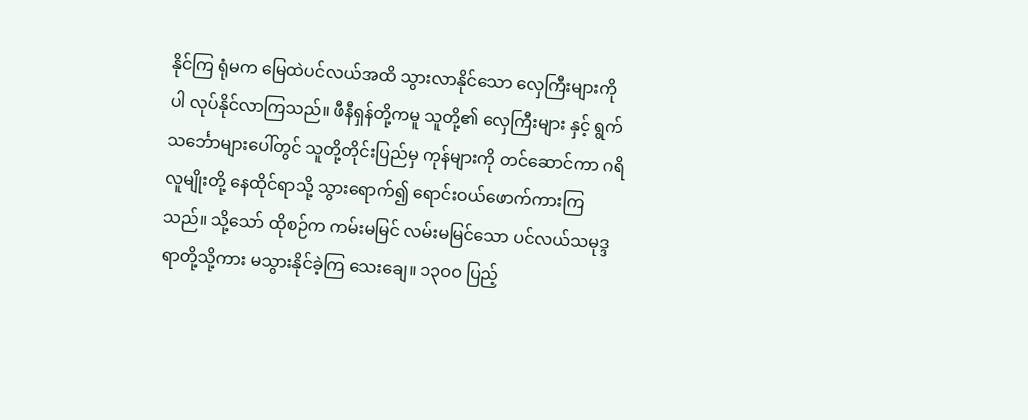နိုင်ကြ ရုံမက မြေထဲပင်လယ်အထိ သွားလာနိုင်သော လှေကြီးများကို ပါ လုပ်နိုင်လာကြသည်။ ဖီနီရှန်တို့ကမူ သူတို့၏ လှေကြီးများ နှင့် ရွက်သင်္ဘောများပေါ်တွင် သူတို့တိုင်းပြည်မှ ကုန်များကို တင်ဆောင်ကာ ဂရိလူမျိုးတို့ နေထိုင်ရာသို့ သွားရောက်၍ ရောင်းဝယ်ဖောက်ကားကြသည်။ သို့သော် ထိုစဉ်က ကမ်းမမြင် လမ်းမမြင်သော ပင်လယ်သမုဒ္ဒရာတို့သို့ကား မသွားနိုင်ခဲ့ကြ သေးချေ။ ၁၃ဝဝ ပြည့်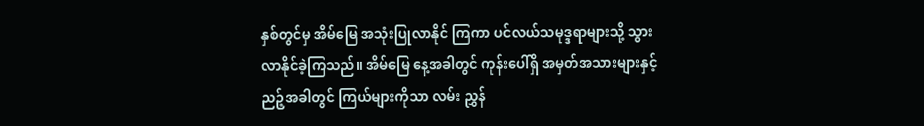နှစ်တွင်မှ အိမ်မြေ အသုံးပြုလာနိုင် ကြကာ ပင်လယ်သမုဒ္ဒရာများသို့ သွားလာနိုင်ခဲ့ကြသည်။ အိမ်မြေ နေ့အခါတွင် ကုန်းပေါ်ရှိ အမှတ်အသားများနှင့် ညဉ့်အခါတွင် ကြယ်များကိုသာ လမ်း ညွှန်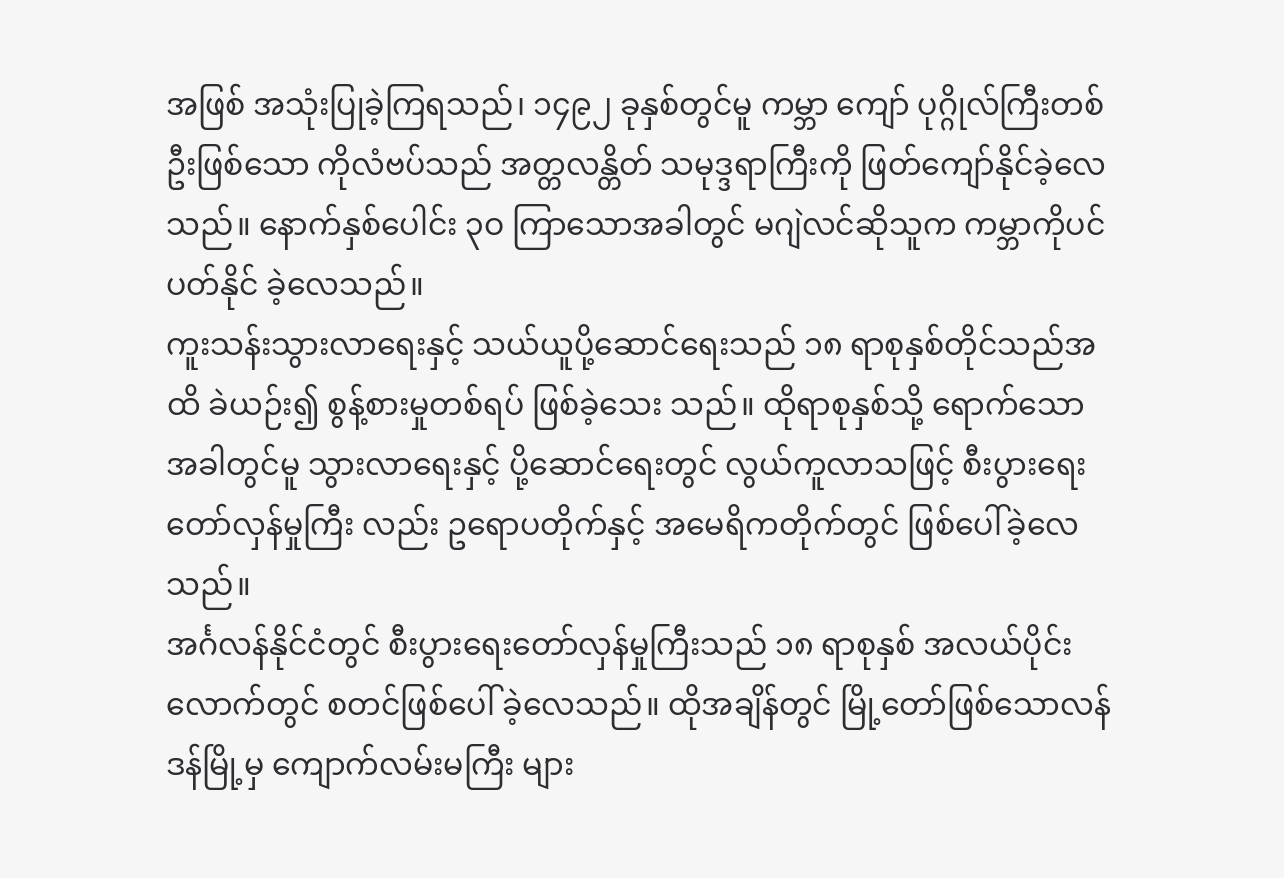အဖြစ် အသုံးပြုခဲ့ကြရသည်၊ ၁၄၉၂ ခုနှစ်တွင်မူ ကမ္ဘာ ကျော် ပုဂ္ဂိုလ်ကြီးတစ်ဦးဖြစ်သော ကိုလံဗပ်သည် အတ္တလန္တိတ် သမုဒ္ဒရာကြီးကို ဖြတ်ကျော်နိုင်ခဲ့လေသည်။ နောက်နှစ်ပေါင်း ၃ဝ ကြာသောအခါတွင် မဂျဲလင်ဆိုသူက ကမ္ဘာကိုပင် ပတ်နိုင် ခဲ့လေသည်။
ကူးသန်းသွားလာရေးနှင့် သယ်ယူပို့ဆောင်ရေးသည် ၁၈ ရာစုနှစ်တိုင်သည်အထိ ခဲယဉ်း၍ စွန့်စားမှုတစ်ရပ် ဖြစ်ခဲ့သေး သည်။ ထိုရာစုနှစ်သို့ ရောက်သောအခါတွင်မူ သွားလာရေးနှင့် ပို့ဆောင်ရေးတွင် လွယ်ကူလာသဖြင့် စီးပွားရေးတော်လှန်မှုကြီး လည်း ဥရောပတိုက်နှင့် အမေရိကတိုက်တွင် ဖြစ်ပေါ်ခဲ့လေ သည်။
အင်္ဂလန်နိုင်ငံတွင် စီးပွားရေးတော်လှန်မှုကြီးသည် ၁၈ ရာစုနှစ် အလယ်ပိုင်းလောက်တွင် စတင်ဖြစ်ပေါ် ခဲ့လေသည်။ ထိုအချိန်တွင် မြို့တော်ဖြစ်သောလန်ဒန်မြို့မှ ကျောက်လမ်းမကြီး များ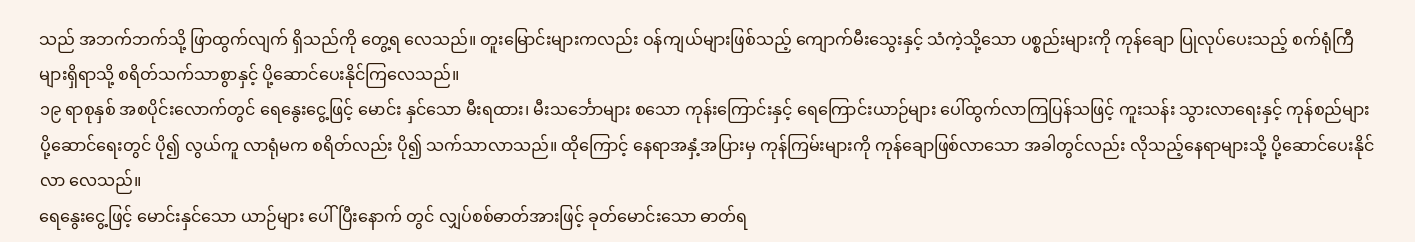သည် အဘက်ဘက်သို့ ဖြာထွက်လျက် ရှိသည်ကို တွေ့ရ လေသည်။ တူးမြောင်းများကလည်း ဝန်ကျယ်များဖြစ်သည့် ကျောက်မီးသွေးနှင့် သံကဲ့သို့သော ပစ္စည်းများကို ကုန်ချော ပြုလုပ်ပေးသည့် စက်ရုံကြီများရှိရာသို့ စရိတ်သက်သာစွာနှင့် ပို့ဆောင်ပေးနိုင်ကြလေသည်။
၁၉ ရာစုနှစ် အစပိုင်းလောက်တွင် ရေနွေးငွေ့ဖြင့် မောင်း နှင်သော မီးရထား၊ မီးသင်္ဘောများ စသော ကုန်းကြောင်းနှင့် ရေကြောင်းယာဉ်များ ပေါ်ထွက်လာကြပြန်သဖြင့် ကူးသန်း သွားလာရေးနှင့် ကုန်စည်များ ပို့ဆောင်ရေးတွင် ပို၍ လွယ်ကူ လာရုံမက စရိတ်လည်း ပို၍ သက်သာလာသည်။ ထိုကြောင့် နေရာအနှံ့အပြားမှ ကုန်ကြမ်းများကို ကုန်ချောဖြစ်လာသော အခါတွင်လည်း လိုသည့်နေရာများသို့ ပို့ဆောင်ပေးနိုင်လာ လေသည်။
ရေနွေးငွေ့ဖြင့် မောင်းနှင်သော ယာဉ်များ ပေါ်ပြီးနောက် တွင် လျှပ်စစ်ဓာတ်အားဖြင့် ခုတ်မောင်းသော ဓာတ်ရ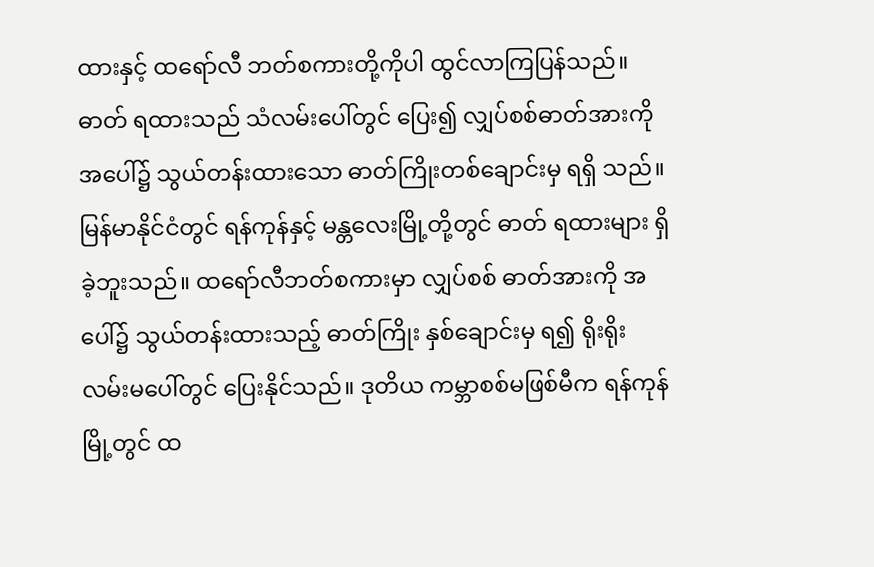ထားနှင့် ထရော်လီ ဘတ်စကားတို့ကိုပါ ထွင်လာကြပြန်သည်။ ဓာတ် ရထားသည် သံလမ်းပေါ်တွင် ပြေး၍ လျှပ်စစ်ဓာတ်အားကို အပေါ်၌ သွယ်တန်းထားသော ဓာတ်ကြိုးတစ်ချောင်းမှ ရရှိ သည်။ မြန်မာနိုင်ငံတွင် ရန်ကုန်နှင့် မန္တလေးမြို့တို့တွင် ဓာတ် ရထားများ ရှိခဲ့ဘူးသည်။ ထရော်လီဘတ်စကားမှာ လျှပ်စစ် ဓာတ်အားကို အပေါ်၌ သွယ်တန်းထားသည့် ဓာတ်ကြိုး နှစ်ချောင်းမှ ရ၍ ရိုးရိုးလမ်းမပေါ်တွင် ပြေးနိုင်သည်။ ဒုတိယ ကမ္ဘာစစ်မဖြစ်မီက ရန်ကုန်မြို့တွင် ထ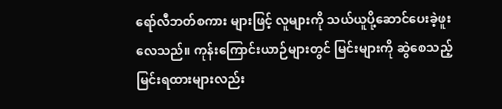ရော်လီဘတ်စကား များဖြင့် လူများကို သယ်ယူပို့ဆောင်ပေးခဲ့ဖူးလေသည်။ ကုန်းကြောင်းယာဉ်များတွင် မြင်းများကို ဆွဲစေသည့် မြင်းရထားများလည်း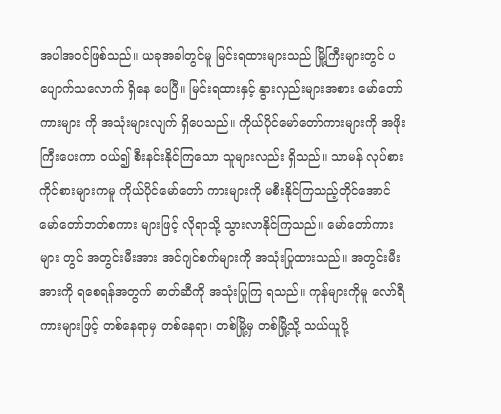အပါအဝင်ဖြစ်သည်။ ယခုအခါတွင်မူ မြင်းရထားများသည် မြို့ကြီးများတွင် ပပျောက်သလောက် ရှိနေ ပေပြီ။ မြင်းရထားနှင့် နွားလှည်းများအစား မော်တော်ကားများ ကို အသုံးများလျက် ရှိပေသည်။ ကိုယ်ပိုင်မော်တော်ကားများကို အဖိုးကြီးပေးကာ ဝယ်၍ စီးနင်းနိုင်ကြသော သူများလည်း ရှိသည်။ သာမန် လုပ်စားကိုင်စားများကမူ ကိုယ်ပိုင်မော်တော် ကားများကို မစီးနိုင်ကြသည့်တိုင်အောင် မော်တော်ဘတ်စကား များဖြင့် လိုရာသို့ သွားလာနိုင်ကြသည်။ မော်တော်ကားများ တွင် အတွင်းမီးအား အင်ဂျင်စက်များကို အသုံးပြုထားသည်။ အတွင်းမီးအားကို ရစေရန်အတွက် ဓာတ်ဆီကို အသုံးပြုကြ ရသည်။ ကုန်များကိုမူ လော်ရီကားများဖြင့် တစ်နေရာမှ တစ်နေရာ၊ တစ်မြို့မှ တစ်မြို့သို့ သယ်ယူပို့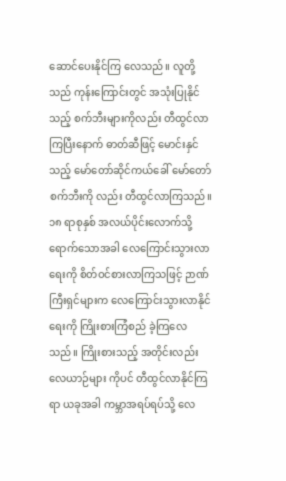ဆောင်ပေးနိုင်ကြ လေသည်။ လူတို့သည် ကုန်းကြောင်းတွင် အသုံးပြုနိုင်သည့် စက်ဘီးများကိုလည်း တီထွင်လာကြပြီးနောက် ဓာတ်ဆီဖြင့် မောင်းနှင်သည့် မော်တော်ဆိုင်ကယ်ခေါ် မော်တော်စက်ဘီးကို လည်း တီထွင်လာကြသည်။
၁၈ ရာစုနှစ် အလယ်ပိုင်းလောက်သို့ ရောက်သောအခါ လေကြောင်းသွားလာရေးကို စိတ်ဝင်စားလာကြသဖြင့် ဉာဏ် ကြီးရှင်များက လေကြောင်းသွားလာနိုင်ရေးကို ကြိုးစားကြံစည် ခဲ့ကြလေသည်။ ကြိုးစားသည့် အတိုင်းလည်း လေယာဉ်များ ကိုပင် တီထွင်လာနိုင်ကြရာ ယခုအခါ ကမ္ဘာအရပ်ရပ်သို့ လေ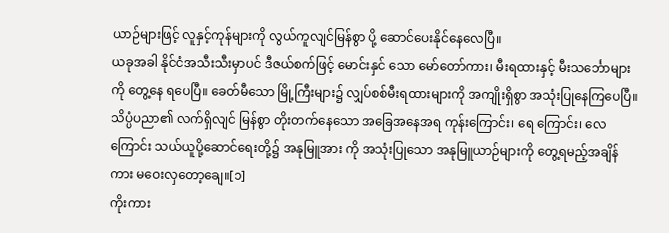ယာဉ်များဖြင့် လူနှင့်ကုန်များကို လွယ်ကူလျင်မြန်စွာ ပို့ ဆောင်ပေးနိုင်နေလေပြီ။
ယခုအခါ နိုင်ငံအသီးသီးမှာပင် ဒီဇယ်စက်ဖြင့် မောင်းနှင် သော မော်တော်ကား၊ မီးရထားနှင့် မီးသင်္ဘောများကို တွေ့နေ ရပေပြီ။ ခေတ်မီသော မြို့ကြီးများ၌ လျှပ်စစ်မီးရထားများကို အကျိုးရှိစွာ အသုံးပြုနေကြပေပြီ။ သိပ္ပံပညာ၏ လက်ရှိလျင် မြန်စွာ တိုးတက်နေသော အခြေအနေအရ ကုန်းကြောင်း၊ ရေ ကြောင်း၊ လေကြောင်း သယ်ယူပို့ဆောင်ရေးတို့၌ အနုမြူအား ကို အသုံးပြုသော အနုမြူယာဉ်များကို တွေ့ရမည့်အချိန်ကား မဝေးလှတော့ချေ။[၁]
ကိုးကား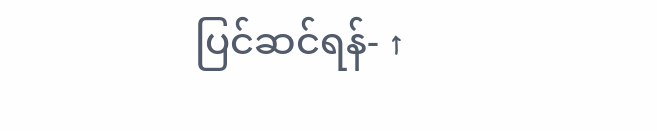ပြင်ဆင်ရန်- ↑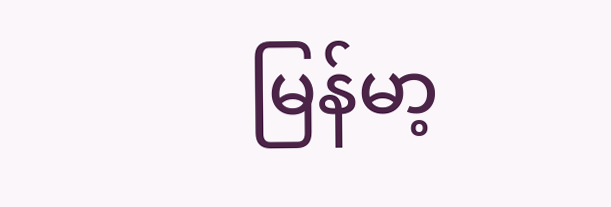မြန်မာ့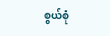စွယ်စုံ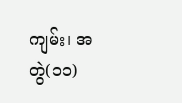ကျမ်း၊ အတွဲ(၁၁)